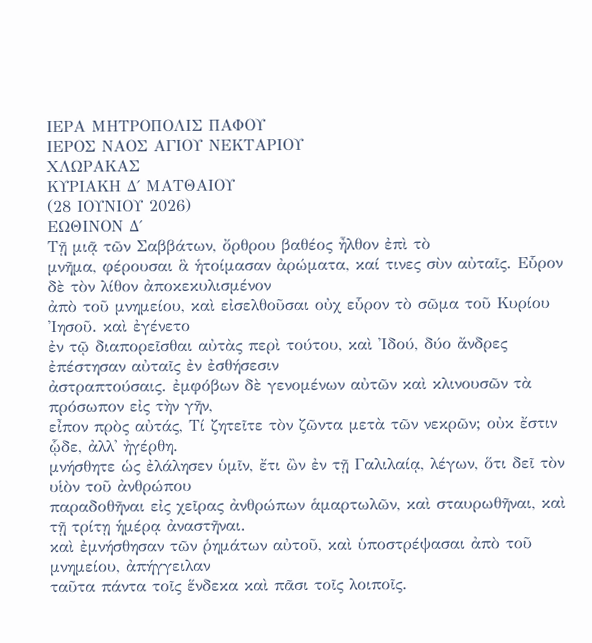ΙΕΡΑ ΜΗΤΡΟΠΟΛΙΣ ΠΑΦΟΥ
ΙΕΡΟΣ ΝΑΟΣ ΑΓΙΟΥ ΝΕΚΤΑΡΙΟΥ
ΧΛΩΡΑΚΑΣ
ΚΥΡΙΑΚΗ Δ΄ ΜΑΤΘΑΙΟΥ
(28 ΙΟΥΝΙΟΥ 2026)
ΕΩΘΙΝΟΝ Δ΄
Τῇ μιᾷ τῶν Σαββάτων, ὄρθρου βαθέος ἦλθον ἐπὶ τὸ
μνῆμα, φέρουσαι ἃ ἡτοίμασαν ἀρώματα, καί τινες σὺν αὐταῖς. Εὗρον δὲ τὸν λίθον ἀποκεκυλισμένον
ἀπὸ τοῦ μνημείου, καὶ εἰσελθοῦσαι οὐχ εὗρον τὸ σῶμα τοῦ Κυρίου Ἰησοῦ. καὶ ἐγένετο
ἐν τῷ διαπορεῖσθαι αὐτὰς περὶ τούτου, καὶ Ἰδού, δύο ἄνδρες ἐπέστησαν αὐταῖς ἐν ἐσθήσεσιν
ἀστραπτούσαις. ἐμφόβων δὲ γενομένων αὐτῶν καὶ κλινουσῶν τὰ πρόσωπον εἰς τὴν γῆν,
εἶπον πρὸς αὐτάς, Τί ζητεῖτε τὸν ζῶντα μετὰ τῶν νεκρῶν; οὐκ ἔστιν ᾧδε, ἀλλ' ἠγέρθη.
μνήσθητε ὡς ἐλάλησεν ὑμῖν, ἔτι ὢν ἐν τῇ Γαλιλαίᾳ, λέγων, ὅτι δεῖ τὸν υἱὸν τοῦ ἀνθρώπου
παραδοθῆναι εἰς χεῖρας ἀνθρώπων ἁμαρτωλῶν, καὶ σταυρωθῆναι, καὶ τῇ τρίτῃ ἡμέρᾳ ἀναστῆναι.
καὶ ἐμνήσθησαν τῶν ῥημάτων αὐτοῦ, καὶ ὑποστρέψασαι ἀπὸ τοῦ μνημείου, ἀπήγγειλαν
ταῦτα πάντα τοῖς ἕνδεκα καὶ πᾶσι τοῖς λοιποῖς.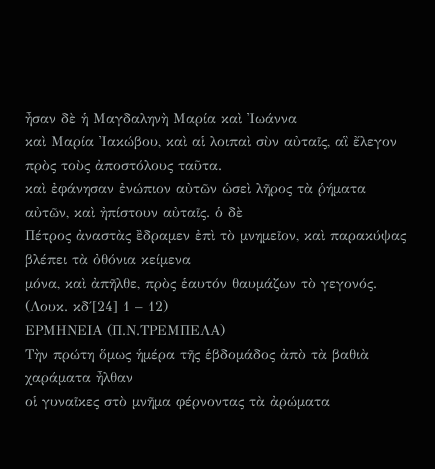ἦσαν δὲ ἡ Μαγδαληνὴ Μαρία καὶ Ἰωάννα
καὶ Μαρία Ἰακώβου, καὶ αἱ λοιπαὶ σὺν αὐταῖς, αἳ ἔλεγον πρὸς τοὺς ἀποστόλους ταῦτα.
καὶ ἐφάνησαν ἐνώπιον αὐτῶν ὡσεὶ λῆρος τὰ ῥήματα αὐτῶν, καὶ ἠπίστουν αὐταῖς. ὁ δὲ
Πέτρος ἀναστὰς ἒδραμεν ἐπὶ τὸ μνημεῖον, καὶ παρακύψας βλέπει τὰ ὀθόνια κείμενα
μόνα, καὶ ἀπῆλθε, πρὸς ἑαυτόν θαυμάζων τὸ γεγονός.
(Λουκ. κδ΄[24] 1 – 12)
ΕΡΜΗΝΕΙΑ (Π.Ν.ΤΡΕΜΠΕΛΑ)
Τὴν πρώτη ὅμως ἡμέρα τῆς ἑβδομάδος ἀπὸ τὰ βαθιὰ χαράματα ἦλθαν
οἱ γυναῖκες στὸ μνῆμα φέρνοντας τὰ ἀρώματα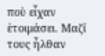ποὺ εἶχαν ἑτοιμάσει. Μαζί τους ἦλθαν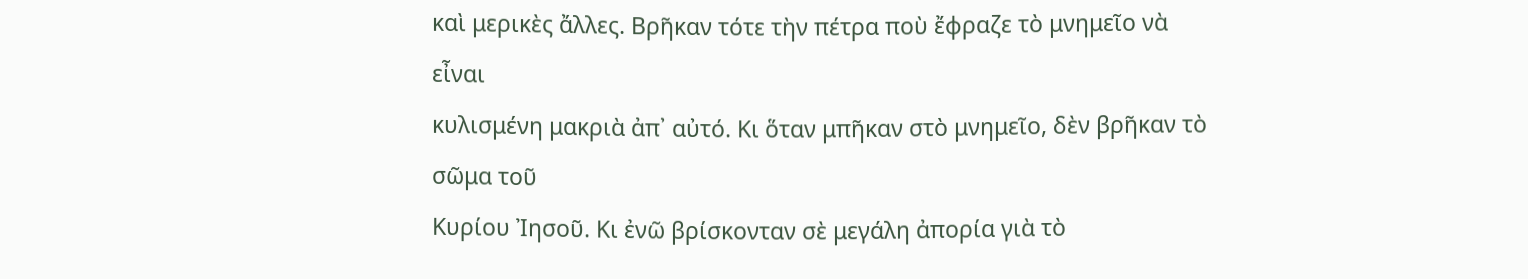καὶ μερικὲς ἄλλες. Βρῆκαν τότε τὴν πέτρα ποὺ ἔφραζε τὸ μνημεῖο νὰ εἶναι
κυλισμένη μακριὰ ἀπ᾿ αὐτό. Κι ὅταν μπῆκαν στὸ μνημεῖο, δὲν βρῆκαν τὸ σῶμα τοῦ
Κυρίου Ἰησοῦ. Κι ἐνῶ βρίσκονταν σὲ μεγάλη ἀπορία γιὰ τὸ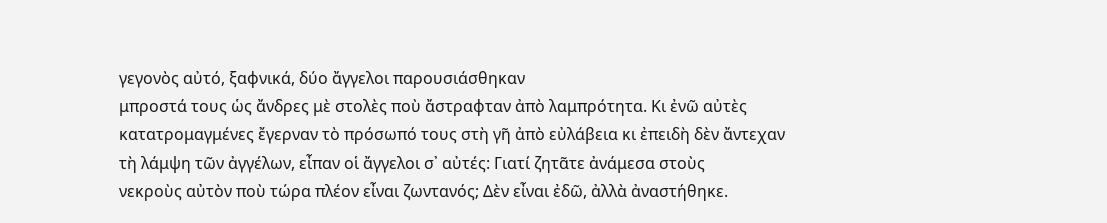γεγονὸς αὐτό, ξαφνικά, δύο ἄγγελοι παρουσιάσθηκαν
μπροστά τους ὡς ἄνδρες μὲ στολὲς ποὺ ἄστραφταν ἀπὸ λαμπρότητα. Κι ἐνῶ αὐτὲς
κατατρομαγμένες ἔγερναν τὸ πρόσωπό τους στὴ γῆ ἀπὸ εὐλάβεια κι ἐπειδὴ δὲν ἄντεχαν
τὴ λάμψη τῶν ἀγγέλων, εἶπαν οἱ ἄγγελοι σ᾿ αὐτές: Γιατί ζητᾶτε ἀνάμεσα στοὺς
νεκροὺς αὐτὸν ποὺ τώρα πλέον εἶναι ζωντανός; Δὲν εἶναι ἐδῶ, ἀλλὰ ἀναστήθηκε.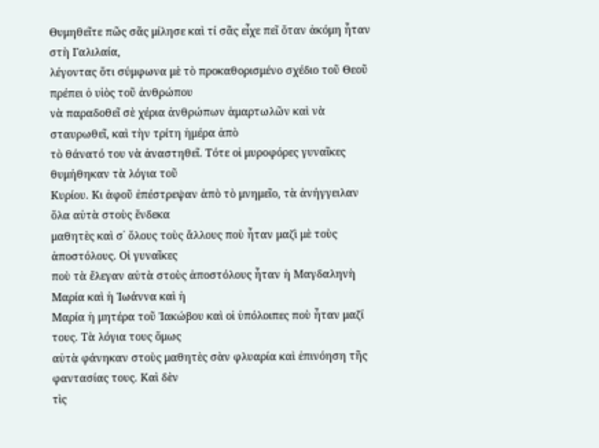Θυμηθεῖτε πῶς σᾶς μίλησε καὶ τί σᾶς εἶχε πεῖ ὅταν ἀκόμη ἦταν στὴ Γαλιλαία,
λέγοντας ὅτι σύμφωνα μὲ τὸ προκαθορισμένο σχέδιο τοῦ Θεοῦ πρέπει ὁ υἱὸς τοῦ ἀνθρώπου
νὰ παραδοθεῖ σὲ χέρια ἀνθρώπων ἁμαρτωλῶν καὶ νὰ σταυρωθεῖ, καὶ τὴν τρίτη ἡμέρα ἀπὸ
τὸ θάνατό του νὰ ἀναστηθεῖ. Τότε οἱ μυροφόρες γυναῖκες θυμήθηκαν τὰ λόγια τοῦ
Κυρίου. Κι ἀφοῦ ἐπέστρεψαν ἀπὸ τὸ μνημεῖο, τὰ ἀνήγγειλαν ὅλα αὐτὰ στοὺς ἕνδεκα
μαθητὲς καὶ σ᾿ ὅλους τοὺς ἄλλους ποὺ ἦταν μαζὶ μὲ τοὺς ἀποστόλους. Οἱ γυναῖκες
ποὺ τὰ ἔλεγαν αὐτὰ στοὺς ἀποστόλους ἦταν ἡ Μαγδαληνὴ Μαρία καὶ ἡ Ἰωάννα καὶ ἡ
Μαρία ἡ μητέρα τοῦ Ἰακώβου καὶ οἱ ὑπόλοιπες ποὺ ἦταν μαζί τους. Τὰ λόγια τους ὅμως
αὐτὰ φάνηκαν στοὺς μαθητὲς σὰν φλυαρία καὶ ἐπινόηση τῆς φαντασίας τους. Καὶ δὲν
τὶς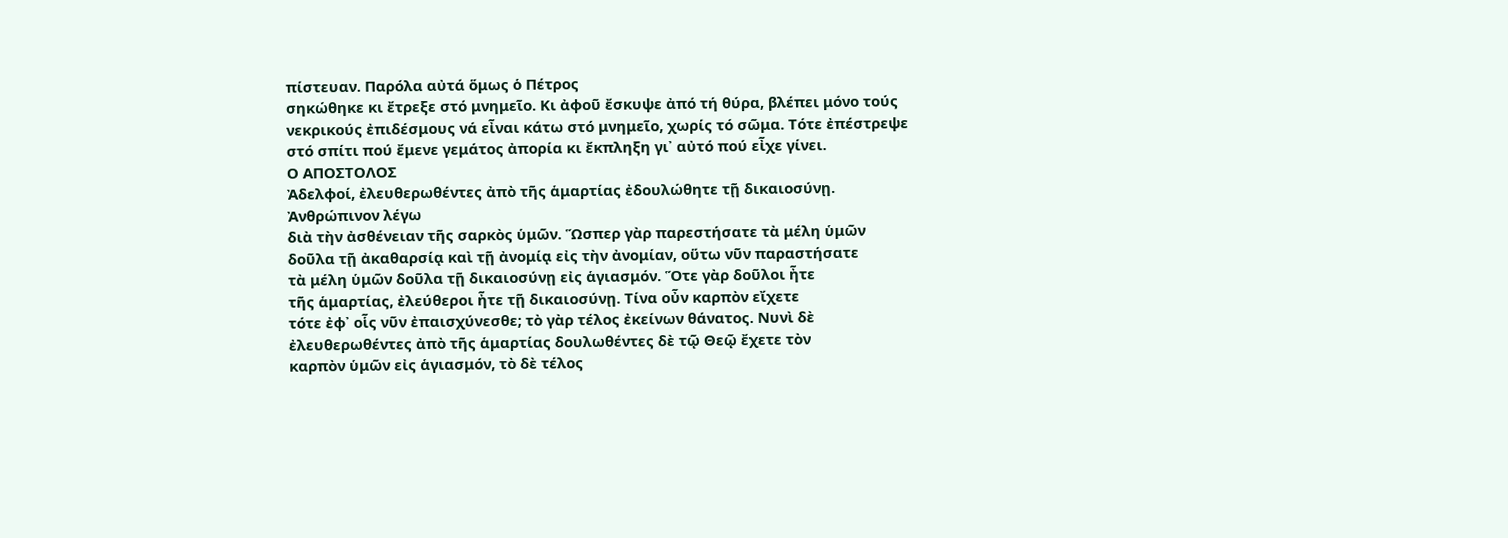πίστευαν. Παρόλα αὐτά ὅμως ὁ Πέτρος
σηκώθηκε κι ἔτρεξε στό μνημεῖο. Κι ἀφοῦ ἔσκυψε ἀπό τή θύρα, βλέπει μόνο τούς
νεκρικούς ἐπιδέσμους νά εἶναι κάτω στό μνημεῖο, χωρίς τό σῶμα. Τότε ἐπέστρεψε
στό σπίτι πού ἔμενε γεμάτος ἀπορία κι ἔκπληξη γι᾿ αὐτό πού εἶχε γίνει.
Ο ΑΠΟΣΤΟΛΟΣ
Ἀδελφοί, ἐλευθερωθέντες ἀπὸ τῆς ἁμαρτίας ἐδουλώθητε τῇ δικαιοσύνῃ. Ἀνθρώπινον λέγω
διὰ τὴν ἀσθένειαν τῆς σαρκὸς ὑμῶν. Ὥσπερ γὰρ παρεστήσατε τὰ μέλη ὑμῶν
δοῦλα τῇ ἀκαθαρσίᾳ καὶ τῇ ἀνομίᾳ εἰς τὴν ἀνομίαν, οὕτω νῦν παραστήσατε
τὰ μέλη ὑμῶν δοῦλα τῇ δικαιοσύνῃ εἰς ἁγιασμόν. Ὅτε γὰρ δοῦλοι ἦτε
τῆς ἁμαρτίας, ἐλεύθεροι ἦτε τῇ δικαιοσύνῃ. Τίνα οὖν καρπὸν εἴχετε
τότε ἐφ᾿ οἷς νῦν ἐπαισχύνεσθε; τὸ γὰρ τέλος ἐκείνων θάνατος. Νυνὶ δὲ
ἐλευθερωθέντες ἀπὸ τῆς ἁμαρτίας δουλωθέντες δὲ τῷ Θεῷ ἔχετε τὸν
καρπὸν ὑμῶν εἰς ἁγιασμόν, τὸ δὲ τέλος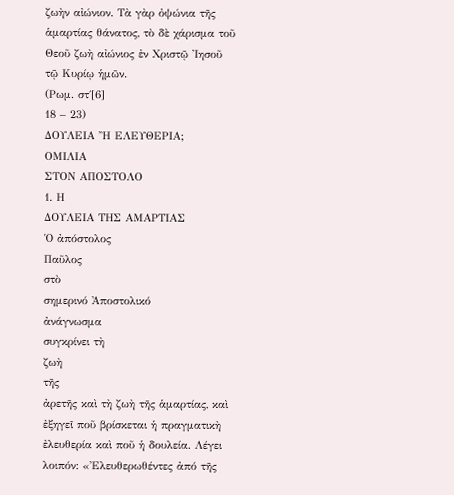ζωὴν αἰώνιον. Τὰ γὰρ ὀψώνια τῆς
ἁμαρτίας θάνατος, τὸ δὲ χάρισμα τοῦ Θεοῦ ζωὴ αἰώνιος ἐν Χριστῷ ᾿Ιησοῦ
τῷ Κυρίῳ ἡμῶν.
(Ρωμ. στ΄[6]
18 – 23)
ΔΟΥΛΕΙΑ Ἢ ΕΛΕΥΘΕΡΙΑ;
ΟΜΙΛΙΑ
ΣΤΟΝ ΑΠΟΣΤΟΛΟ
1. Η
ΔΟΥΛΕΙΑ ΤΗΣ ΑΜΑΡΤΙΑΣ
Ὁ ἀπόστολος
Παῦλος
στὸ
σημερινό Ἀποστολικό
ἀνάγνωσμα
συγκρίνει τὴ
ζωὴ
τῆς
ἀρετῆς καὶ τὴ ζωὴ τῆς ἁμαρτίας, καὶ ἐξηγεῖ ποῦ βρίσκεται ἡ πραγματικὴ ἐλευθερία καὶ ποῦ ἡ δουλεία. Λέγει λοιπόν: «Ἐλευθερωθέντες ἀπό τῆς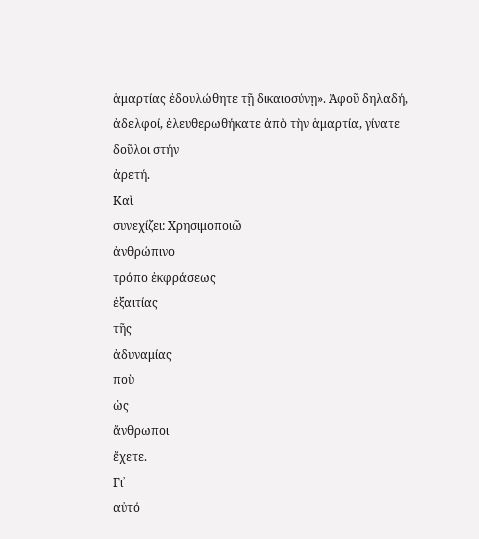ἁμαρτίας ἐδουλώθητε τῇ δικαιοσύνῃ». Ἀφοῦ δηλαδή, ἀδελφοί, ἐλευθερωθήκατε ἀπὸ τὴν ἁμαρτία, γίνατε δοῦλοι στήν
ἀρετή.
Καὶ
συνεχίζει: Χρησιμοποιῶ
ἀνθρώπινο
τρόπο ἐκφράσεως
ἐξαιτίας
τῆς
ἀδυναμίας
ποὺ
ὡς
ἄνθρωποι
ἔχετε.
Γι᾿
αὐτό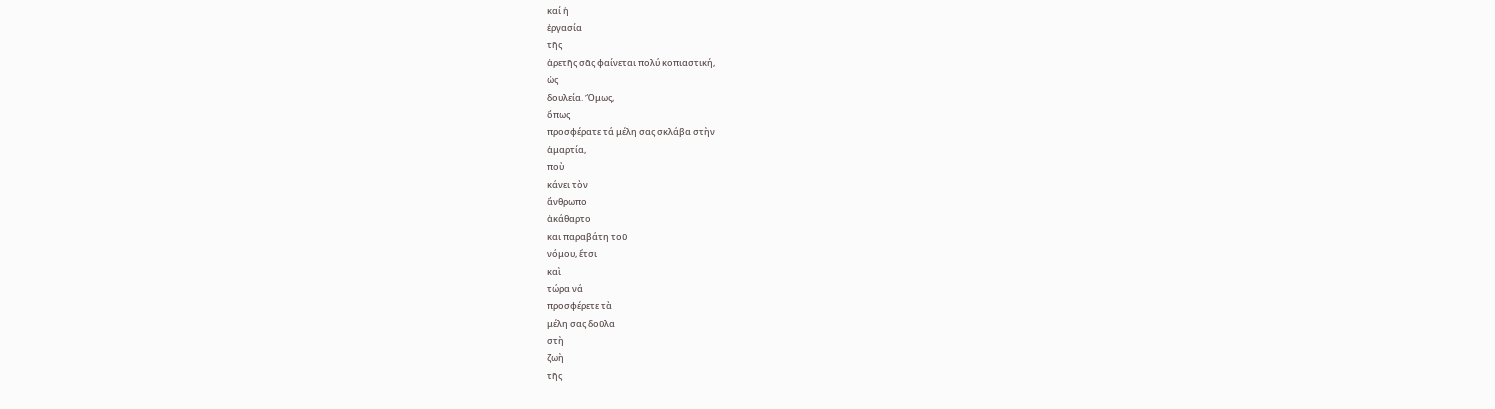καί ἡ
ἐργασία
τῆς
ἀρετῆς σᾶς φαίνεται πολύ κοπιαστική,
ὡς
δουλεία. Ὅμως,
ὅπως
προσφέρατε τά μέλη σας σκλάβα στὴν
ἁμαρτία,
ποὺ
κάνει τὸν
ἄνθρωπο
ἀκάθαρτο
και παραβάτη τοῦ
νόμου, ἔτσι
καὶ
τώρα νά
προσφέρετε τὰ
μέλη σας δοῦλα
στὴ
ζωὴ
τῆς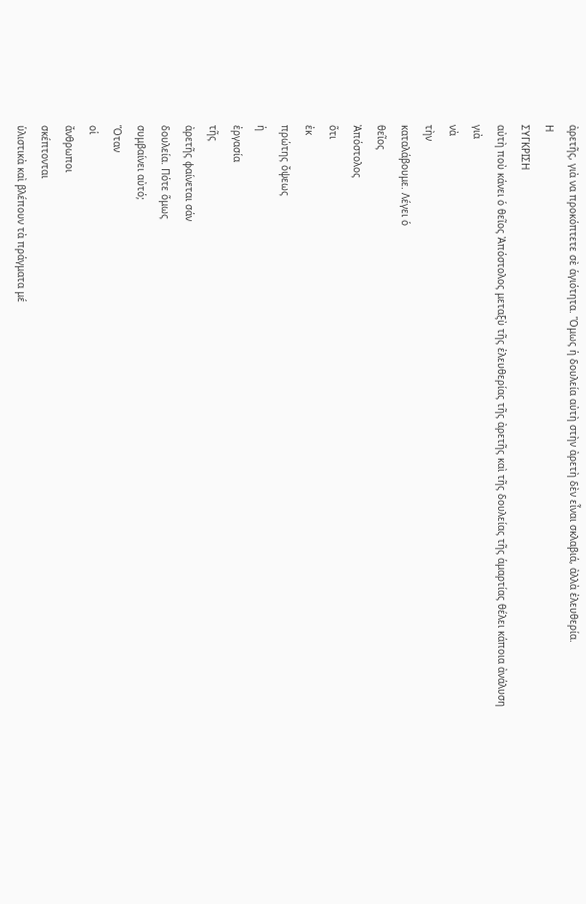ἀρετῆς, γιὰ να προκόπτετε σὲ ἁγιότητα. Ὅμως ἡ δουλεία αὐτὴ στὴν ἀρετὴ δὲν εἶναι σκλαβιά, ἀλλὰ ἐλευθερία.
Η
ΣΥΓΚΡΙΣΗ
αὐτὴ ποὺ κάνει ὁ θεῖος Ἀπόστολος μεταξὺ τῆς ἐλευθερίας τῆς ἀρετῆς καὶ τῆς δουλείας τῆς ἁμαρτίας θέλει κάποια ἀνάλυση
γιὰ
νὰ
τὴν
καταλάβουμε. Λέγει ὁ
θεῖος
Ἀπόστολος
ὅτι
ἐκ
πρώτης ὄψεως
ἡ
ἐργασία
τῆς
ἀρετῆς φαίνεται σάν
δουλεία. Πότε ὅμως
συμβαίνει αὐτό;
Ὅταν
οἱ
ἄνθρωποι
σκέπτονται
ὑλιστικὰ καὶ βλέπουν τὰ πράγματα μέ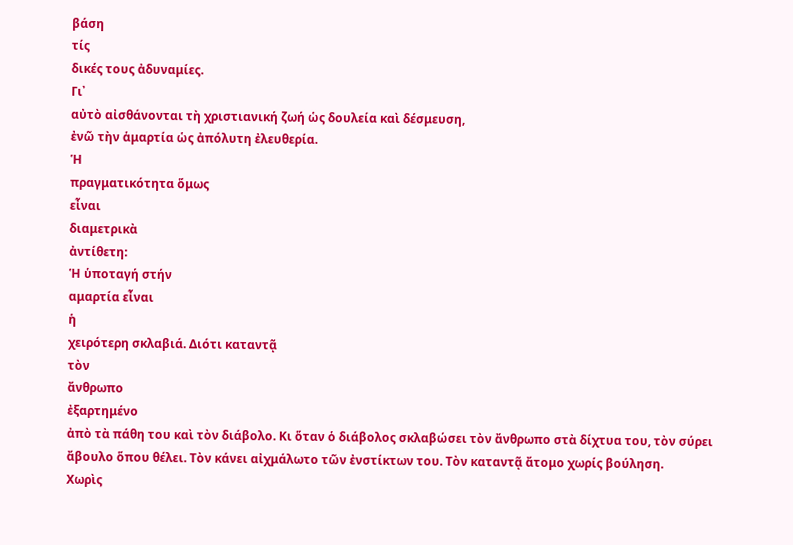βάση
τίς
δικές τους ἀδυναμίες.
Γι᾿
αὐτὸ αἰσθάνονται τὴ χριστιανική ζωή ὡς δουλεία καὶ δέσμευση,
ἐνῶ τὴν ἁμαρτία ὡς ἀπόλυτη ἐλευθερία.
Ἡ
πραγματικότητα ὅμως
εἶναι
διαμετρικὰ
ἀντίθετη:
Ἡ ὑποταγή στήν
αμαρτία εἶναι
ἡ
χειρότερη σκλαβιά. Διότι καταντᾷ
τὸν
ἄνθρωπο
ἐξαρτημένο
ἀπὸ τὰ πάθη του καὶ τὸν διάβολο. Κι ὅταν ὁ διάβολος σκλαβώσει τὸν ἄνθρωπο στὰ δίχτυα του, τὸν σύρει ἄβουλο ὅπου θέλει. Τὸν κάνει αἰχμάλωτο τῶν ἐνστίκτων του. Τὸν καταντᾷ ἄτομο χωρίς βούληση.
Χωρὶς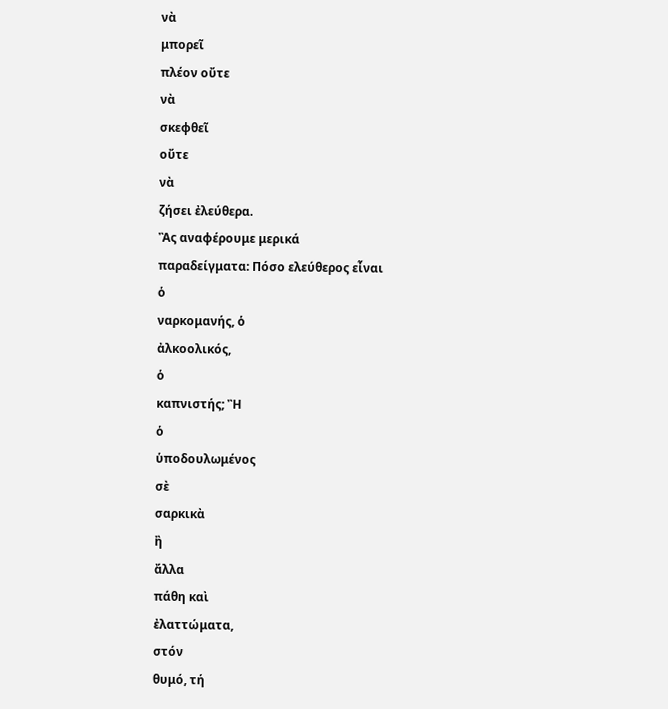νὰ
μπορεῖ
πλέον οὔτε
νὰ
σκεφθεῖ
οὔτε
νὰ
ζήσει ἐλεύθερα.
Ἂς αναφέρουμε μερικά
παραδείγματα: Πόσο ελεύθερος εἶναι
ὁ
ναρκομανής, ὁ
ἀλκοολικός,
ὁ
καπνιστής; Ἢ
ὁ
ὑποδουλωμένος
σὲ
σαρκικὰ
ἢ
ἄλλα
πάθη καὶ
ἐλαττώματα,
στόν
θυμό, τή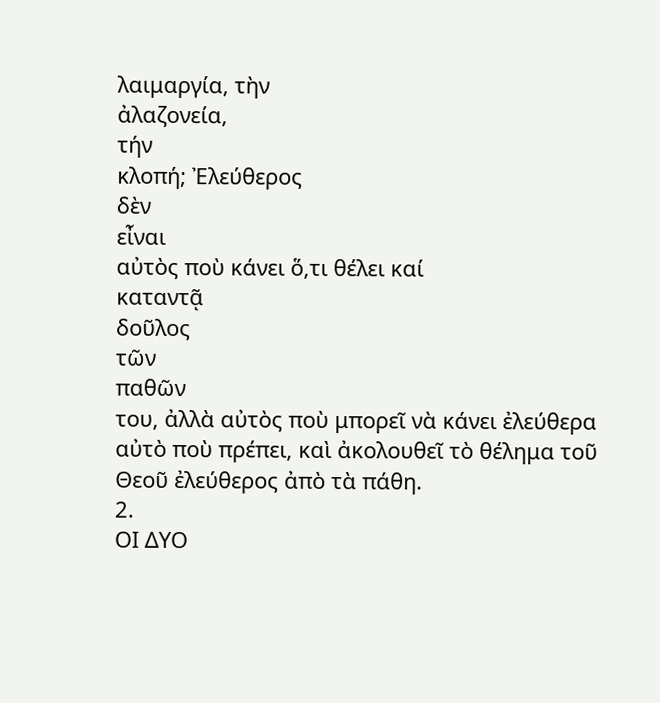λαιμαργία, τὴν
ἀλαζονεία,
τήν
κλοπή; Ἐλεύθερος
δὲν
εἶναι
αὐτὸς ποὺ κάνει ὅ,τι θέλει καί
καταντᾷ
δοῦλος
τῶν
παθῶν
του, ἀλλὰ αὐτὸς ποὺ μπορεῖ νὰ κάνει ἐλεύθερα αὐτὸ ποὺ πρέπει, καὶ ἀκολουθεῖ τὸ θέλημα τοῦ Θεοῦ ἐλεύθερος ἀπὸ τὰ πάθη.
2.
ΟΙ ΔΥΟ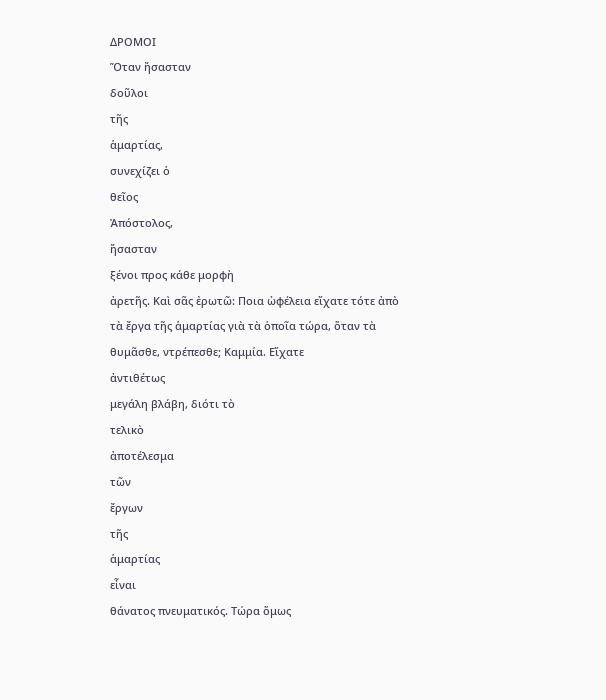ΔΡΟΜΟΙ
Ὅταν ἤσασταν
δοῦλοι
τῆς
ἁμαρτίας,
συνεχίζει ὁ
θεῖος
Ἀπόστολος,
ἤσασταν
ξένοι προς κάθε μορφὴ
ἀρετῆς. Καὶ σᾶς ἐρωτῶ: Ποια ὠφέλεια εἴχατε τότε ἀπὸ τὰ ἔργα τῆς ἁμαρτίας γιὰ τὰ ὁποῖα τώρα, ὅταν τὰ θυμᾶσθε, ντρέπεσθε; Καμμία. Εἴχατε
ἀντιθέτως
μεγάλη βλάβη, διότι τὸ
τελικὸ
ἀποτέλεσμα
τῶν
ἔργων
τῆς
ἁμαρτίας
εἶναι
θάνατος πνευματικός. Τώρα ὅμως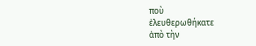ποὺ
ἐλευθερωθήκατε
ἀπὸ τὴν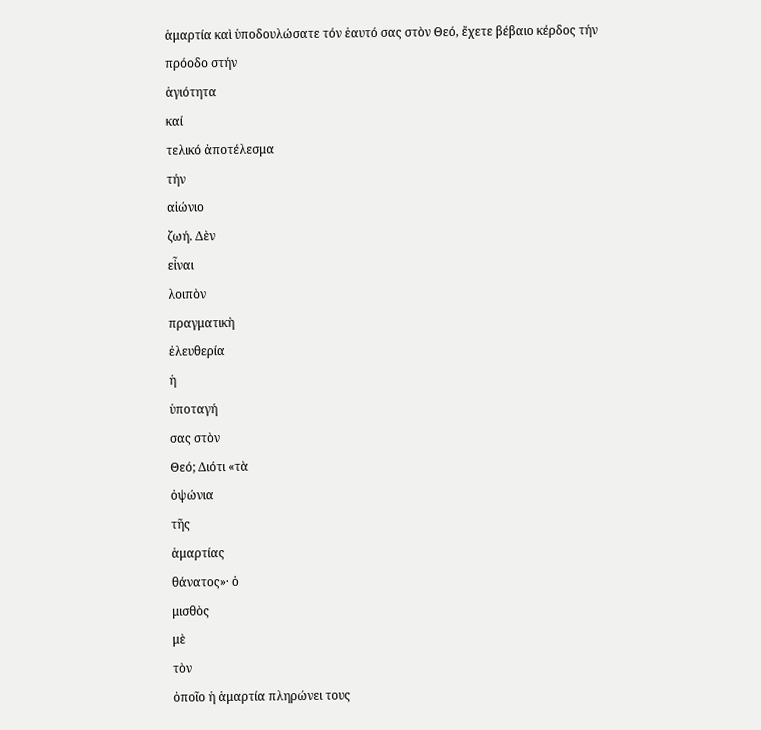ἁμαρτία καὶ ὑποδουλώσατε τόν ἑαυτό σας στὸν Θεό, ἔχετε βέβαιο κέρδος τήν
πρόοδο στήν
ἁγιότητα
καί
τελικό ἀποτέλεσμα
τήν
αἰώνιο
ζωή. Δὲν
εἶναι
λοιπὸν
πραγματικὴ
ἐλευθερία
ἡ
ὑποταγή
σας στὸν
Θεό; Διότι «τὰ
ὀψώνια
τῆς
ἁμαρτίας
θάνατος»· ὁ
μισθὸς
μὲ
τὸν
ὁποῖο ἡ ἁμαρτία πληρώνει τους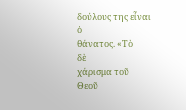δούλους της εἶναι
ὁ
θάνατος. «Τὸ
δὲ
χάρισμα τοῦ
Θεοῦ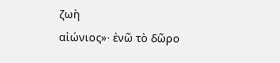ζωὴ
αἰώνιος»· ἐνῶ τὸ δῶρο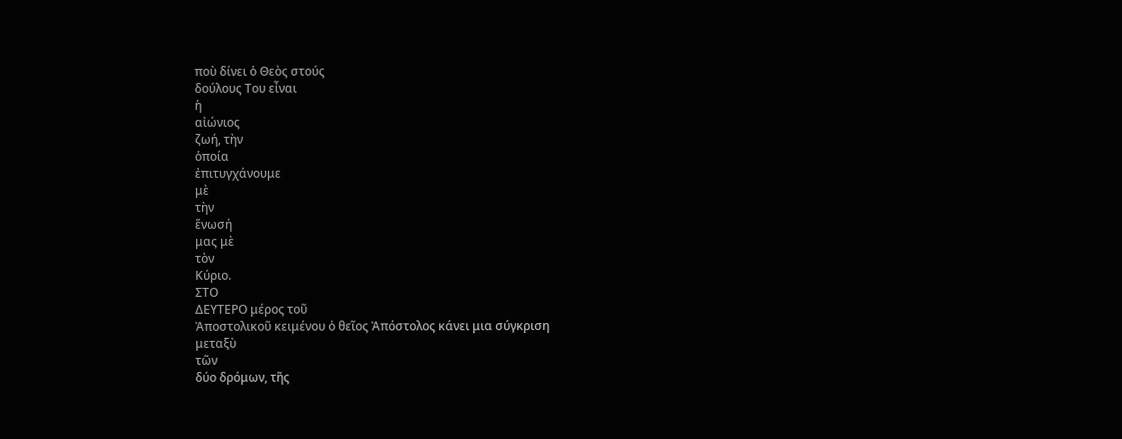ποὺ δίνει ὁ Θεὸς στούς
δούλους Του εἶναι
ἡ
αἰώνιος
ζωή, τὴν
ὁποία
ἐπιτυγχάνουμε
μὲ
τὴν
ἕνωσή
μας μὲ
τὸν
Κύριο.
ΣΤΟ
ΔΕΥΤΕΡΟ μέρος τοῦ
Ἀποστολικοῦ κειμένου ὁ θεῖος Ἀπόστολος κάνει μια σύγκριση
μεταξὺ
τῶν
δύο δρόμων, τῆς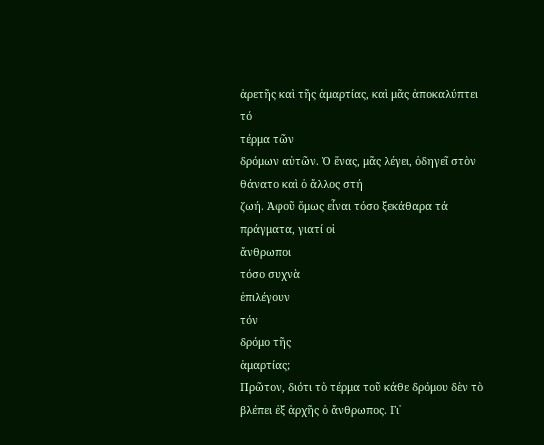ἀρετῆς καὶ τῆς ἁμαρτίας, καὶ μᾶς ἀποκαλύπτει τό
τέρμα τῶν
δρόμων αὐτῶν. Ὁ ἕνας, μᾶς λέγει, ὁδηγεῖ στὸν θάνατο καὶ ὁ ἄλλος στή
ζωή. Ἀφοῦ ὅμως εἶναι τόσο ξεκάθαρα τά
πράγματα, γιατί οἱ
ἄνθρωποι
τόσο συχνὰ
ἐπιλέγουν
τόν
δρόμο τῆς
ἁμαρτίας;
Πρῶτον, διότι τὸ τέρμα τοῦ κάθε δρόμου δὲν τὸ βλέπει ἐξ ἀρχῆς ὁ ἄνθρωπος. Γι᾿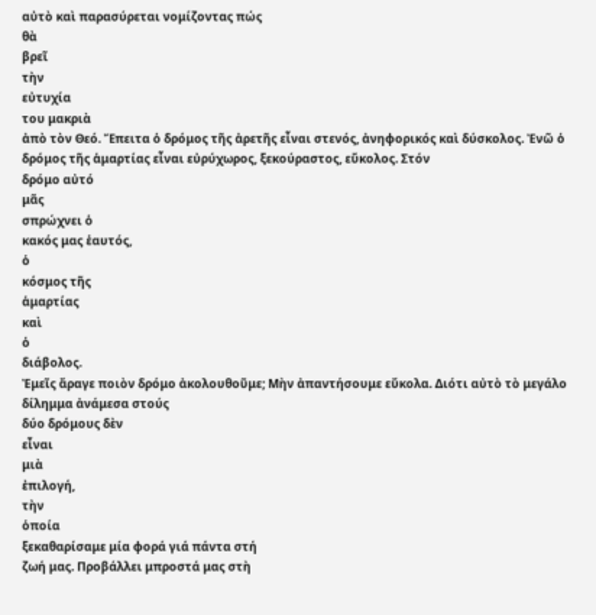αὐτὸ καὶ παρασύρεται νομίζοντας πώς
θὰ
βρεῖ
τὴν
εὐτυχία
του μακριὰ
ἀπὸ τὸν Θεό. Ἔπειτα ὁ δρόμος τῆς ἀρετῆς εἶναι στενός, ἀνηφορικός καὶ δύσκολος. Ἐνῶ ὁ δρόμος τῆς ἁμαρτίας εἶναι εὐρύχωρος, ξεκούραστος, εὔκολος. Στόν
δρόμο αὐτό
μᾶς
σπρώχνει ὁ
κακός μας ἑαυτός,
ὁ
κόσμος τῆς
ἁμαρτίας
καὶ
ὁ
διάβολος.
Ἐμεῖς ἄραγε ποιὸν δρόμο ἀκολουθοῦμε; Μὴν ἀπαντήσουμε εὔκολα. Διότι αὐτὸ τὸ μεγάλο δίλημμα ἀνάμεσα στούς
δύο δρόμους δὲν
εἶναι
μιὰ
ἐπιλογή,
τὴν
ὁποία
ξεκαθαρίσαμε μία φορά γιά πάντα στή
ζωή μας. Προβάλλει μπροστά μας στὴ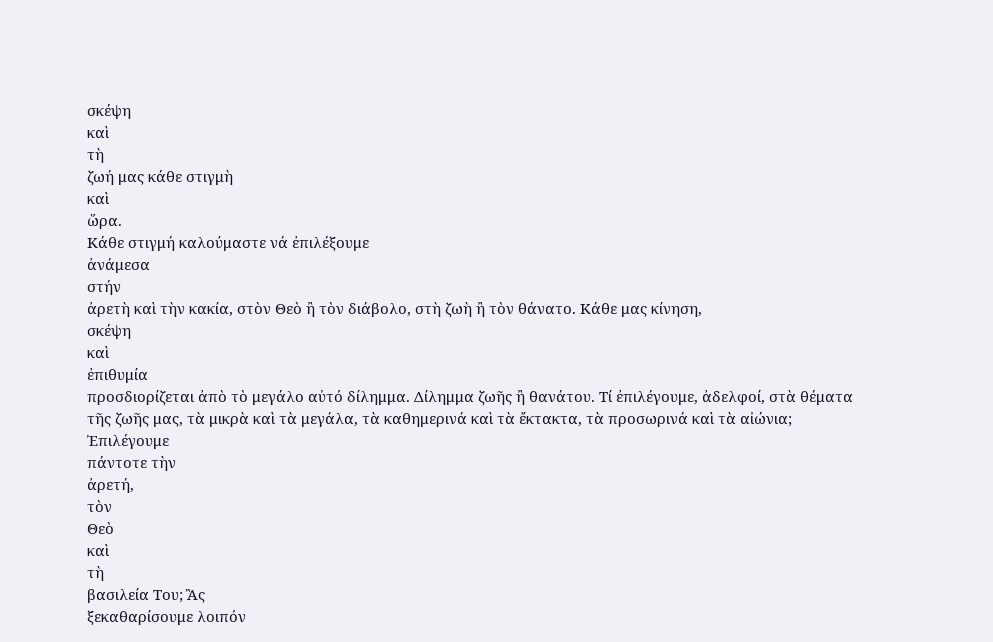σκέψη
καὶ
τὴ
ζωή μας κάθε στιγμὴ
καὶ
ὥρα.
Κάθε στιγμή καλούμαστε νά ἐπιλέξουμε
ἀνάμεσα
στήν
ἀρετὴ καὶ τὴν κακία, στὸν Θεὸ ἢ τὸν διάβολο, στὴ ζωὴ ἢ τὸν θάνατο. Κάθε μας κίνηση,
σκέψη
καὶ
ἐπιθυμία
προσδιορίζεται ἀπὸ τὸ μεγάλο αὐτό δίλημμα. Δίλημμα ζωῆς ἢ θανάτου. Τί ἐπιλέγουμε, ἀδελφοί, στὰ θέματα τῆς ζωῆς μας, τὰ μικρὰ καὶ τὰ μεγάλα, τὰ καθημερινά καὶ τὰ ἔκτακτα, τὰ προσωρινά καὶ τὰ αἰώνια; Ἐπιλέγουμε
πάντοτε τὴν
ἀρετή,
τὸν
Θεὸ
καὶ
τὴ
βασιλεία Του; Ἂς
ξεκαθαρίσουμε λοιπόν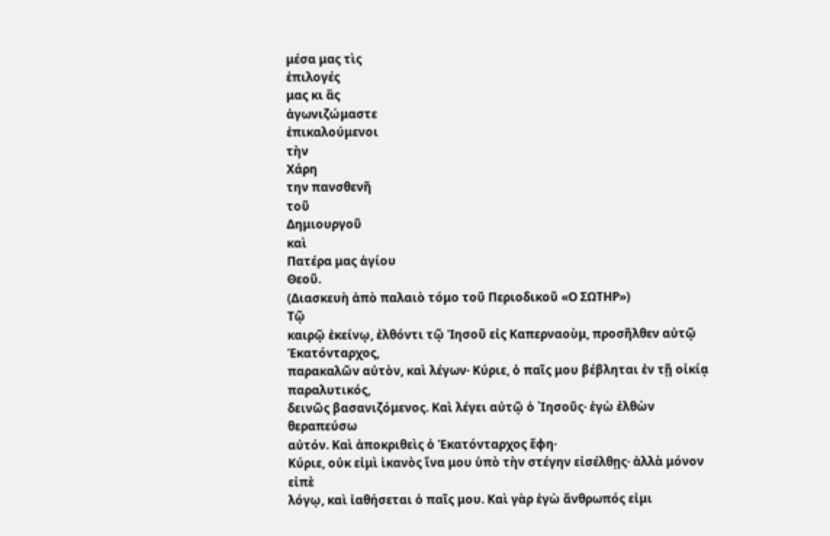μέσα μας τὶς
ἐπιλογές
μας κι ἂς
ἀγωνιζώμαστε
ἐπικαλούμενοι
τὴν
Χάρη
την πανσθενῆ
τοῦ
Δημιουργοῦ
καὶ
Πατέρα μας ἁγίου
Θεοῦ.
(Διασκευὴ ἀπὸ παλαιὸ τόμο τοῦ Περιοδικοῦ «Ο ΣΩΤΗΡ»)
Τῷ
καιρῷ ἐκείνῳ, ἐλθόντι τῷ Ἰησοῦ εἰς Καπερναοὺμ, προσῆλθεν αὐτῷ Ἑκατόνταρχος,
παρακαλῶν αὐτὸν, καὶ λέγων· Κύριε, ὁ παῖς μου βέβληται ἐν τῇ οἰκίᾳ παραλυτικός,
δεινῶς βασανιζόμενος. Καὶ λέγει αὐτῷ ὁ ᾿Ιησοῦς· ἐγὼ ἐλθὼν θεραπεύσω
αὐτόν. Καὶ ἀποκριθεὶς ὁ Ἑκατόνταρχος ἔφη·
Κύριε, οὐκ εἰμὶ ἱκανὸς ἵνα μου ὑπὸ τὴν στέγην εἰσέλθῃς· ἀλλὰ μόνον εἰπὲ
λόγῳ, καὶ ἰαθήσεται ὁ παῖς μου. Καὶ γὰρ ἐγὼ ἄνθρωπός εἰμι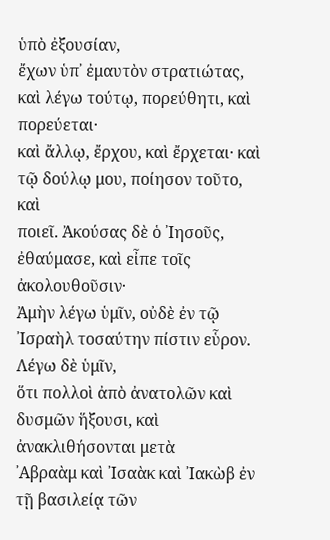ὑπὸ ἐξουσίαν,
ἔχων ὑπ᾿ ἐμαυτὸν στρατιώτας, καὶ λέγω τούτῳ, πορεύθητι, καὶ πορεύεται·
καὶ ἄλλῳ, ἔρχου, καὶ ἔρχεται· καὶ τῷ δούλῳ μου, ποίησον τοῦτο, καὶ
ποιεῖ. Ἀκούσας δὲ ὁ ᾿Ιησοῦς, ἐθαύμασε, καὶ εἶπε τοῖς ἀκολουθοῦσιν·
Ἀμὴν λέγω ὑμῖν, οὐδὲ ἐν τῷ ᾿Ισραὴλ τοσαύτην πίστιν εὗρον. Λέγω δὲ ὑμῖν,
ὅτι πολλοὶ ἀπὸ ἀνατολῶν καὶ δυσμῶν ἥξουσι, καὶ ἀνακλιθήσονται μετὰ
᾿Αβραὰμ καὶ ᾿Ισαὰκ καὶ ᾿Ιακὼβ ἐν τῇ βασιλείᾳ τῶν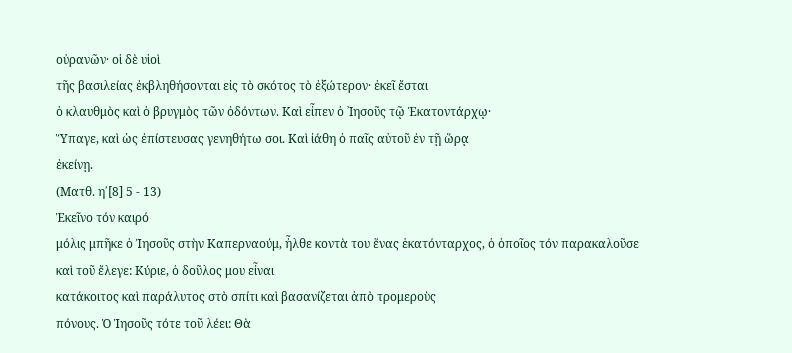οὐρανῶν· οἱ δὲ υἱοὶ
τῆς βασιλείας ἐκβληθήσονται εἰς τὸ σκότος τὸ ἐξώτερον· ἐκεῖ ἔσται
ὁ κλαυθμὸς καὶ ὁ βρυγμὸς τῶν ὀδόντων. Καὶ εἶπεν ὁ ᾿Ιησοῦς τῷ Ἑκατοντάρχῳ·
Ὕπαγε, καὶ ὡς ἐπίστευσας γενηθήτω σοι. Καὶ ἰάθη ὁ παῖς αὐτοῦ ἐν τῇ ὥρᾳ
ἐκείνῃ.
(Ματθ. η΄[8] 5 - 13)
Ἐκεῖνο τόν καιρό
μόλις μπῆκε ὁ Ἰησοῦς στὴν Καπερναούμ, ἦλθε κοντὰ του ἕνας ἑκατόνταρχος, ὁ ὁποῖος τόν παρακαλοῦσε
καὶ τοῦ ἔλεγε: Κύριε, ὁ δοῦλος μου εἶναι
κατάκοιτος καὶ παράλυτος στὸ σπίτι καὶ βασανίζεται ἀπὸ τρομεροὺς
πόνους. Ὁ Ἰησοῦς τότε τοῦ λέει: Θὰ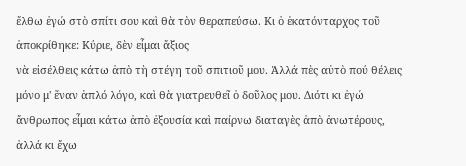ἔλθω ἐγώ στὸ σπίτι σου καὶ θὰ τὸν θεραπεύσω. Κι ὁ ἑκατόνταρχος τοῦ
ἀποκρίθηκε: Κύριε, δὲν εἶμαι ἄξιος
νὰ εἰσέλθεις κάτω ἀπὸ τὴ στέγη τοῦ σπιτιοῦ μου. Ἀλλά πὲς αὐτὸ πού θέλεις
μόνο μ' ἕναν ἁπλό λόγο, καὶ θὰ γιατρευθεῖ ὁ δοῦλος μου. Διότι κι ἐγώ
ἄνθρωπος εἶμαι κάτω ἀπὸ ἐξουσία καὶ παίρνω διαταγὲς ἀπὸ ἀνωτέρους,
ἀλλά κι ἔχω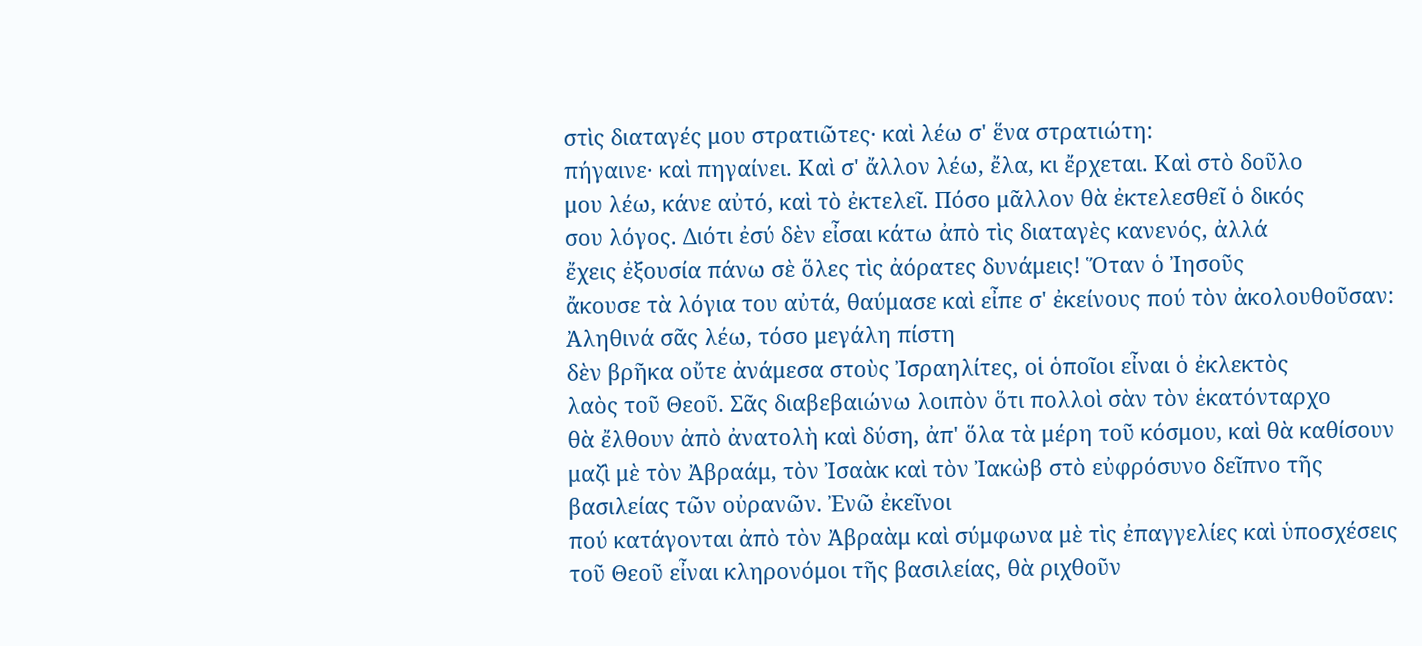στὶς διαταγές μου στρατιῶτες· καὶ λέω σ' ἕνα στρατιώτη:
πήγαινε· καὶ πηγαίνει. Καὶ σ' ἄλλον λέω, ἔλα, κι ἔρχεται. Καὶ στὸ δοῦλο
μου λέω, κάνε αὐτό, καὶ τὸ ἐκτελεῖ. Πόσο μᾶλλον θὰ ἐκτελεσθεῖ ὁ δικός
σου λόγος. Διότι ἐσύ δὲν εἶσαι κάτω ἀπὸ τὶς διαταγὲς κανενός, ἀλλά
ἔχεις ἐξουσία πάνω σὲ ὅλες τὶς ἀόρατες δυνάμεις! Ὅταν ὁ Ἰησοῦς
ἄκουσε τὰ λόγια του αὐτά, θαύμασε καὶ εἶπε σ' ἐκείνους πού τὸν ἀκολουθοῦσαν:
Ἀληθινά σᾶς λέω, τόσο μεγάλη πίστη
δὲν βρῆκα οὔτε ἀνάμεσα στοὺς Ἰσραηλίτες, οἱ ὁποῖοι εἶναι ὁ ἐκλεκτὸς
λαὸς τοῦ Θεοῦ. Σᾶς διαβεβαιώνω λοιπὸν ὅτι πολλοὶ σὰν τὸν ἑκατόνταρχο
θὰ ἔλθουν ἀπὸ ἀνατολὴ καὶ δύση, ἀπ' ὅλα τὰ μέρη τοῦ κόσμου, καὶ θὰ καθίσουν
μαζὶ μὲ τὸν Ἀβραάμ, τὸν Ἰσαὰκ καὶ τὸν Ἰακὼβ στὸ εὐφρόσυνο δεῖπνο τῆς
βασιλείας τῶν οὐρανῶν. Ἐνῶ ἐκεῖνοι
πού κατάγονται ἀπὸ τὸν Ἀβραὰμ καὶ σύμφωνα μὲ τὶς ἐπαγγελίες καὶ ὑποσχέσεις
τοῦ Θεοῦ εἶναι κληρονόμοι τῆς βασιλείας, θὰ ριχθοῦν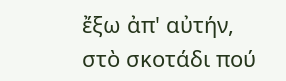ἔξω ἀπ' αὐτήν,
στὸ σκοτάδι πού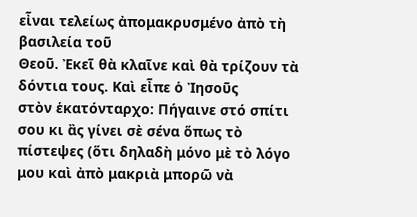εἶναι τελείως ἀπομακρυσμένο ἀπὸ τὴ βασιλεία τοῦ
Θεοῦ. Ἐκεῖ θὰ κλαῖνε καὶ θὰ τρίζουν τὰ δόντια τους. Καὶ εἶπε ὁ Ἰησοῦς
στὸν ἑκατόνταρχο: Πήγαινε στό σπίτι
σου κι ἂς γίνει σὲ σένα ὅπως τὸ πίστεψες (ὅτι δηλαδὴ μόνο μὲ τὸ λόγο
μου καὶ ἀπὸ μακριὰ μπορῶ νὰ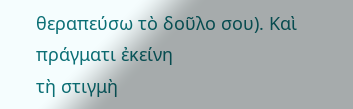θεραπεύσω τὸ δοῦλο σου). Καὶ πράγματι ἐκείνη
τὴ στιγμὴ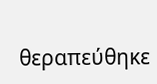θεραπεύθηκε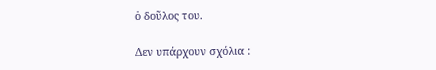ὁ δοῦλος του.

Δεν υπάρχουν σχόλια :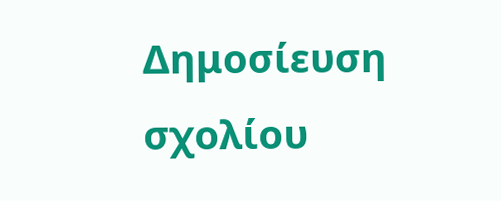Δημοσίευση σχολίου